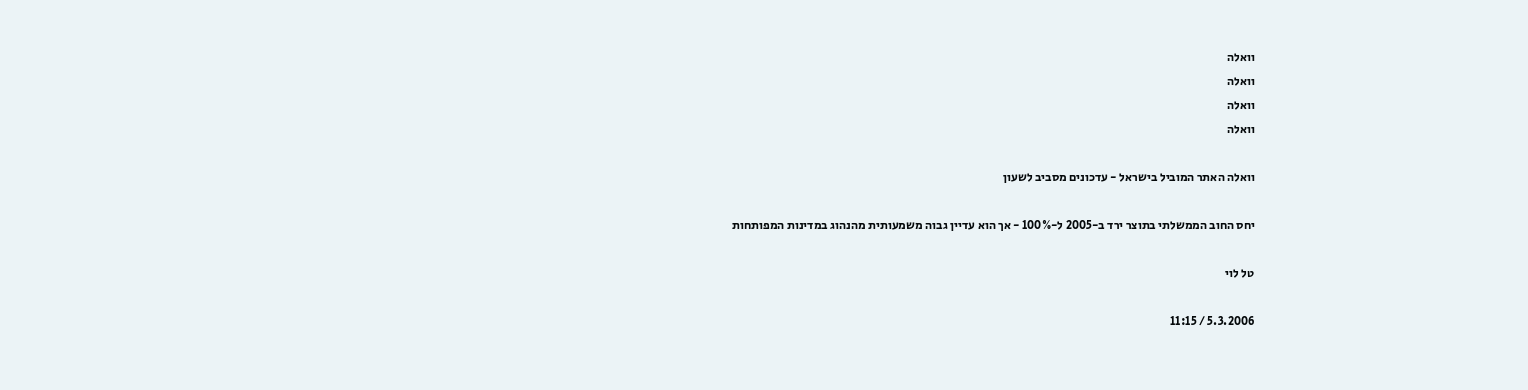וואלה
וואלה
וואלה
וואלה

וואלה האתר המוביל בישראל - עדכונים מסביב לשעון

יחס החוב הממשלתי בתוצר ירד ב-2005 ל-100% - אך הוא עדיין גבוה משמעותית מהנהוג במדינות המפותחות

טל לוי

5.3.2006 / 11:15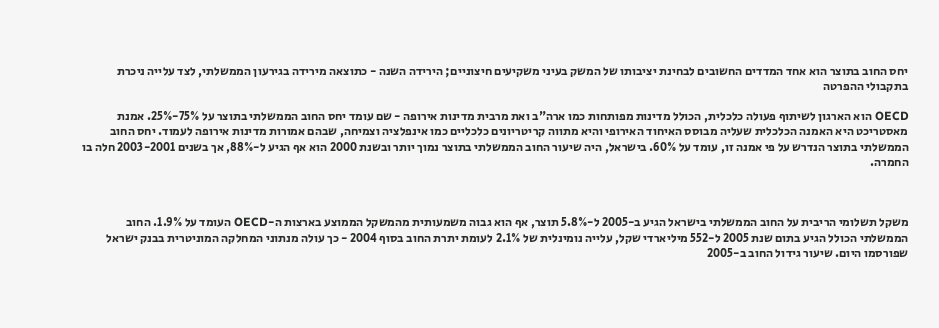יחס החוב בתוצר הוא אחד המדדים החשובים לבחינת יציבותו של המשק בעיני משקיעים חיצוניים; הירידה השנה - כתוצאה מירידה בגירעון הממשלתי, לצד עלייה ניכרת בתקבולי ההפרטה

OECD הוא הארגון לשיתוף פעולה כלכלית, הכולל מדינות מפותחות כמו ארה"ב ואת מרבית מדינות אירופה - שם עומד יחס החוב הממשלתי בתוצר על 75%-25%. אמנת מאסטריכט היא האמנה הכלכלית שעליה מבוסס האיחוד האירופי והיא מתווה קריטריונים כלכליים כמו אינפלציה וצמיחה, שבהם אמורות מדינות אירופה לעמוד. יחס החוב הממשלתי בתוצר הנדרש על פי אמנה זו, עומד על 60%. בישראל, היה שיעור החוב הממשלתי בתוצר נמוך יותר ובשנת 2000 הוא אף הגיע ל-88%, אך בשנים 2003-2001 חלה בו החמרה.



משקל תשלומי הריבית על החוב הממשלתי בישראל הגיע ב-2005 ל-5.8% תוצר, אף הוא גבוה משמעותית מהמשקל הממוצע בארצות ה-OECD העומד על 1.9%. החוב הממשלתי הכולל הגיע בתום שנת 2005 ל-552 מיליארדי שקל, עלייה נומינלית של 2.1% לעומת יתרת החוב בסוף 2004 - כך עולה מנתוני המחלקה המוניטרית בבנק ישראל שפורסמו היום. שיעור גידול החוב ב-2005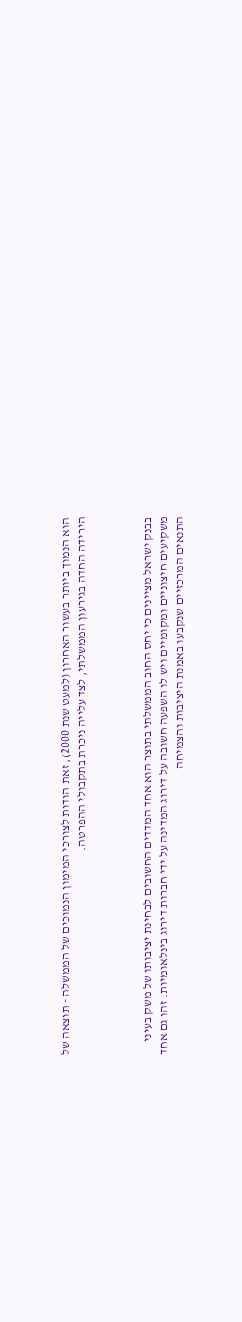הוא הנמוך ביותר בעשור האחרון (למעט שנת 2000), זאת הודות לצורכי המימון הנמוכים של הממשלה - תוצאה של הירידה החדה בגירעון הממשלתי, לצד עלייה ניכרת בתקבולי ההפרטה.



בבנק ישראל מציינים כי יחס החוב הממשלתי בתוצר הוא אחד המדדים החשובים לבחינת יציבותו של משק בעיני משקיעים חיצוניים ומקומיים ויש לו השפעה חשובה על דירוג המדינה על ידי חברות דירוג בינלאומיות. זהו גם אחד התנאים המרכזיים שנקבעו באמנת היציבות והצמיחה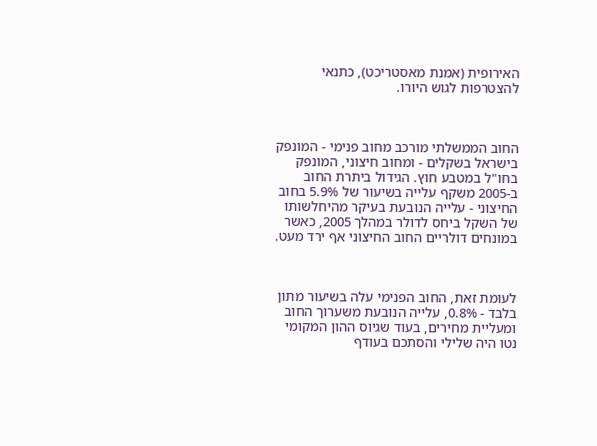האירופית (אמנת מאסטריכט), כתנאי להצטרפות לגוש היורו.



החוב הממשלתי מורכב מחוב פנימי - המונפק בישראל בשקלים - ומחוב חיצוני, המונפק בחו"ל במטבע חוץ. הגידול ביתרת החוב ב-2005 משקף עלייה בשיעור של 5.9% בחוב החיצוני - עלייה הנובעת בעיקר מהיחלשותו של השקל ביחס לדולר במהלך 2005, כאשר במונחים דולריים החוב החיצוני אף ירד מעט.



לעומת זאת, החוב הפנימי עלה בשיעור מתון בלבד - 0.8%, עלייה הנובעת משערוך החוב ומעליית מחירים, בעוד שגיוס ההון המקומי נטו היה שלילי והסתכם בעודף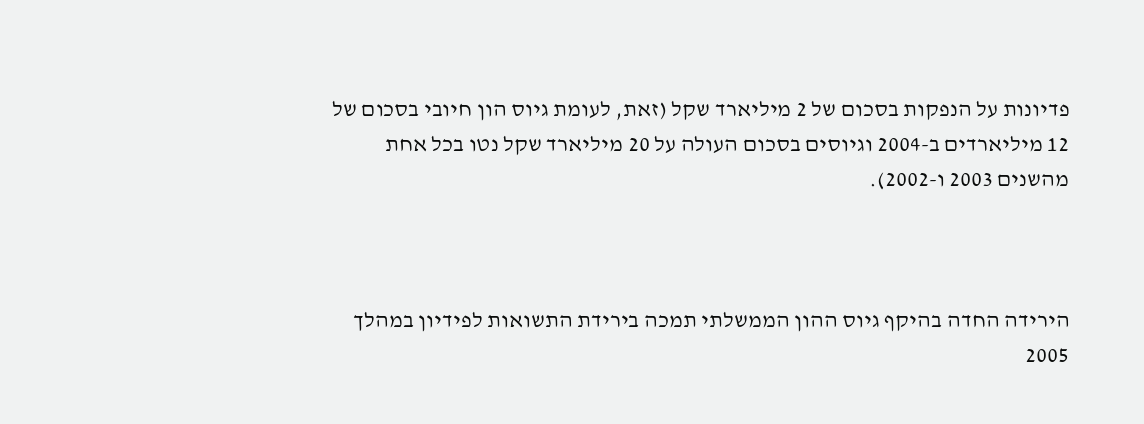פדיונות על הנפקות בסכום של 2 מיליארד שקל (זאת, לעומת גיוס הון חיובי בסכום של 12 מיליארדים ב-2004 וגיוסים בסכום העולה על 20 מיליארד שקל נטו בכל אחת מהשנים 2003 ו-2002).



הירידה החדה בהיקף גיוס ההון הממשלתי תמכה בירידת התשואות לפידיון במהלך 2005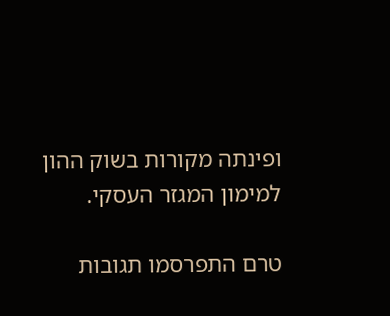ופינתה מקורות בשוק ההון למימון המגזר העסקי.

טרם התפרסמו תגובות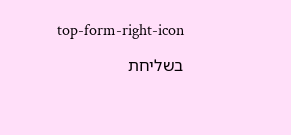top-form-right-icon

בשליחת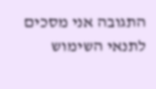התגובה אני מסכים לתנאי השימוש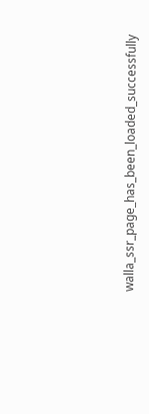walla_ssr_page_has_been_loaded_successfully